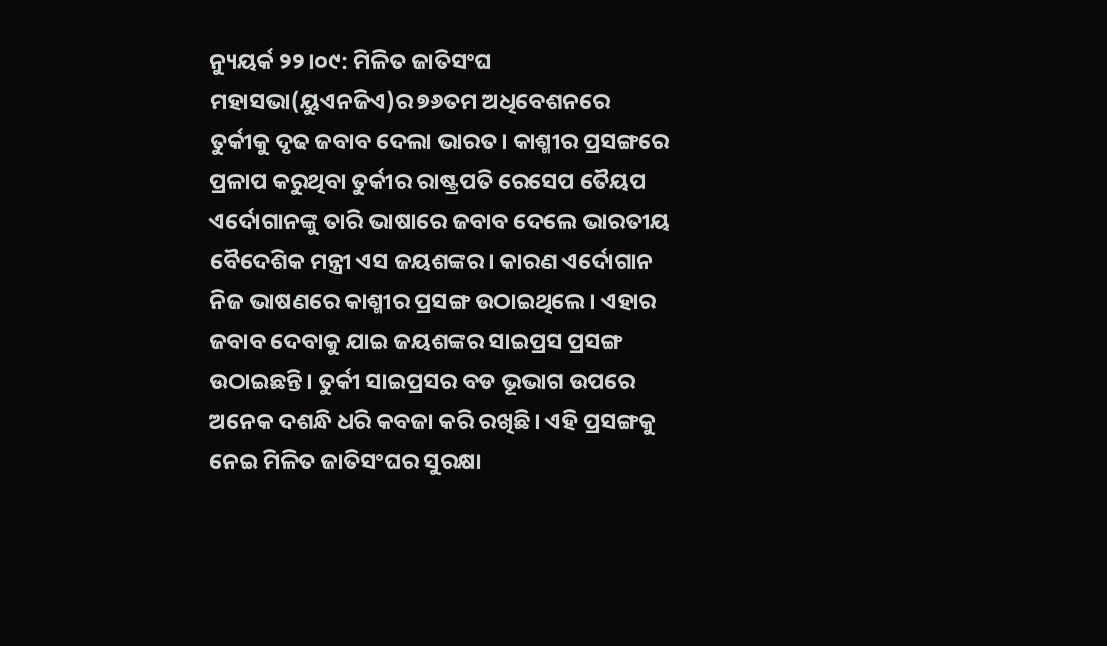ନ୍ୟୁୟର୍କ ୨୨।୦୯: ମିଳିତ ଜାତିସଂଘ ମହାସଭା(ୟୁଏନଜିଏ)ର ୭୬ତମ ଅଧିବେଶନରେ ତୁର୍କୀକୁ ଦୃଢ ଜବାବ ଦେଲା ଭାରତ। କାଶ୍ମୀର ପ୍ରସଙ୍ଗରେ ପ୍ରଳାପ କରୁଥିବା ତୁର୍କୀର ରାଷ୍ଟ୍ରପତି ରେସେପ ତୈୟପ ଏର୍ଦୋଗାନଙ୍କୁ ତାରି ଭାଷାରେ ଜବାବ ଦେଲେ ଭାରତୀୟ ବୈଦେଶିକ ମନ୍ତ୍ରୀ ଏସ ଜୟଶଙ୍କର। କାରଣ ଏର୍ଦୋଗାନ ନିଜ ଭାଷଣରେ କାଶ୍ମୀର ପ୍ରସଙ୍ଗ ଉଠାଇଥିଲେ। ଏହାର ଜବାବ ଦେବାକୁ ଯାଇ ଜୟଶଙ୍କର ସାଇପ୍ରସ ପ୍ରସଙ୍ଗ ଉଠାଇଛନ୍ତି। ତୁର୍କୀ ସାଇପ୍ରସର ବଡ ଭୂଭାଗ ଉପରେ ଅନେକ ଦଶନ୍ଧି ଧରି କବଜା କରି ରଖିଛି। ଏହି ପ୍ରସଙ୍ଗକୁ ନେଇ ମିଳିତ ଜାତିସଂଘର ସୁରକ୍ଷା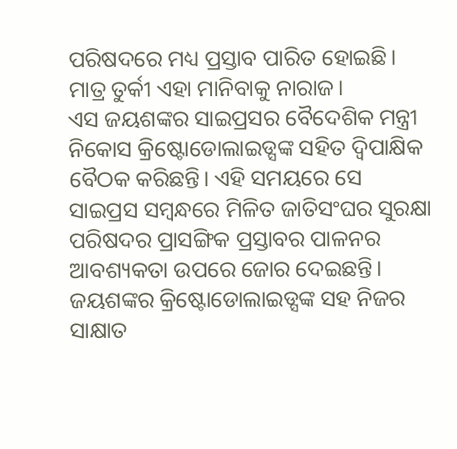ପରିଷଦରେ ମଧ୍ୟ ପ୍ରସ୍ତାବ ପାରିତ ହୋଇଛି। ମାତ୍ର ତୁର୍କୀ ଏହା ମାନିବାକୁ ନାରାଜ।
ଏସ ଜୟଶଙ୍କର ସାଇପ୍ରସର ବୈଦେଶିକ ମନ୍ତ୍ରୀ ନିକୋସ କ୍ରିଷ୍ଟୋଡୋଲାଇଡ୍ସଙ୍କ ସହିତ ଦ୍ଵିପାକ୍ଷିକ ବୈଠକ କରିଛନ୍ତି। ଏହି ସମୟରେ ସେ ସାଇପ୍ରସ ସମ୍ବନ୍ଧରେ ମିଳିତ ଜାତିସଂଘର ସୁରକ୍ଷା ପରିଷଦର ପ୍ରାସଙ୍ଗିକ ପ୍ରସ୍ତାବର ପାଳନର ଆବଶ୍ୟକତା ଉପରେ ଜୋର ଦେଇଛନ୍ତି। ଜୟଶଙ୍କର କ୍ରିଷ୍ଟୋଡୋଲାଇଡ୍ସଙ୍କ ସହ ନିଜର ସାକ୍ଷାତ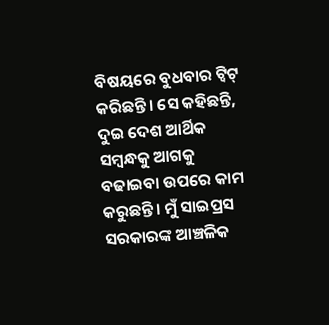ବିଷୟରେ ବୁଧବାର ଟ୍ଵିଟ୍ କରିଛନ୍ତି। ସେ କହିଛନ୍ତି, ଦୁଇ ଦେଶ ଆର୍ଥିକ ସମ୍ବନ୍ଧକୁ ଆଗକୁ ବଢାଇବା ଉପରେ କାମ କରୁଛନ୍ତି। ମୁଁ ସାଇପ୍ରସ ସରକାରଙ୍କ ଆଞ୍ଚଳିକ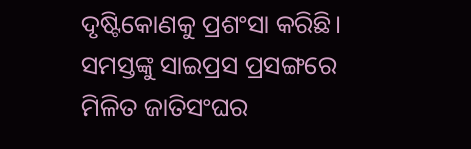ଦୃଷ୍ଟିକୋଣକୁ ପ୍ରଶଂସା କରିଛି। ସମସ୍ତଙ୍କୁ ସାଇପ୍ରସ ପ୍ରସଙ୍ଗରେ ମିଳିତ ଜାତିସଂଘର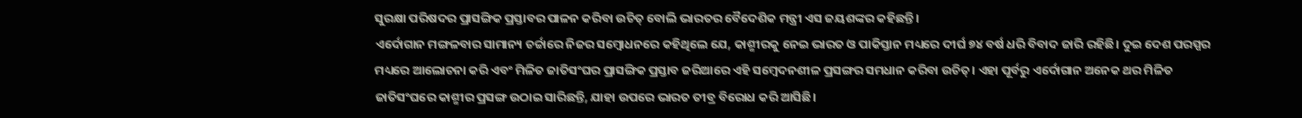ସୁରକ୍ଷା ପରିଷଦର ପ୍ରାସଙ୍ଗିକ ପ୍ରସ୍ତାବର ପାଳନ କରିବା ଉଚିତ୍ ବୋଲି ଭାରତର ବୈଦେଶିକ ମନ୍ତ୍ରୀ ଏସ ଜୟଶଙ୍କର କହିଛନ୍ତି।
ଏର୍ଦୋଗାନ ମଙ୍ଗଳବାର ସାମାନ୍ୟ ଚର୍ଚ୍ଚାରେ ନିଜର ସମ୍ବୋଧନରେ କହିଥିଲେ ଯେ, କାଶ୍ମୀରକୁ ନେଇ ଭାରତ ଓ ପାକିସ୍ତାନ ମଧ୍ୟରେ ଦୀର୍ଘ ୭୪ ବର୍ଷ ଧରି ବିବାଦ ଜାରି ରହିଛି। ଦୁଇ ଦେଶ ପରସ୍ପର ମଧ୍ୟରେ ଆଲୋଚନା କରି ଏବଂ ମିଳିତ ଜାତିସଂଘର ପ୍ରାସଙ୍ଗିକ ପ୍ରସ୍ତାବ ଜରିଆରେ ଏହି ସମ୍ବେଦନଶୀଳ ପ୍ରସଙ୍ଗର ସମଧାନ କରିବା ଉଚିତ୍। ଏହା ପୂର୍ବରୁ ଏର୍ଦୋଗାନ ଅନେକ ଥର ମିଳିତ ଜାତିସଂଘରେ କାଶ୍ମୀର ପ୍ରସଙ୍ଗ ଉଠାଇ ସାରିଛନ୍ତି, ଯାହା ଉପରେ ଭାରତ ତୀବ୍ର ବିରୋଧ କରି ଆସିଛି।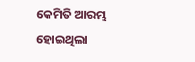କେମିତି ଆରମ୍ଭ ହୋଇଥିଲା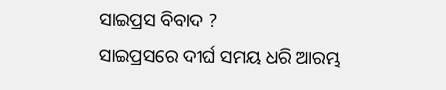ସାଇପ୍ରସ ବିବାଦ ?
ସାଇପ୍ରସରେ ଦୀର୍ଘ ସମୟ ଧରି ଆରମ୍ଭ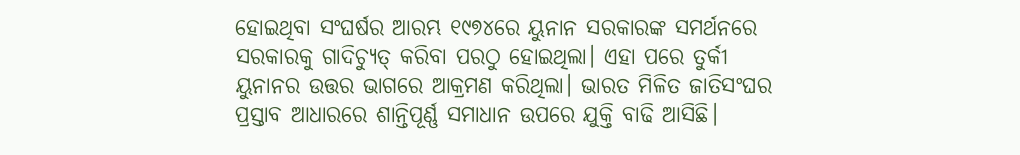ହୋଇଥିବା ସଂଘର୍ଷର ଆରମ୍ଭ ୧୯୭୪ରେ ୟୁନାନ ସରକାରଙ୍କ ସମର୍ଥନରେ ସରକାରକୁ ଗାଦିଚ୍ୟୁତ୍ କରିବା ପରଠୁ ହୋଇଥିଲା। ଏହା ପରେ ତୁର୍କୀ ୟୁନାନର ଉତ୍ତର ଭାଗରେ ଆକ୍ରମଣ କରିଥିଲା। ଭାରତ ମିଳିତ ଜାତିସଂଘର ପ୍ରସ୍ତାବ ଆଧାରରେ ଶାନ୍ତିପୂର୍ଣ୍ଣ ସମାଧାନ ଉପରେ ଯୁକ୍ତି ବାଢି ଆସିଛି।